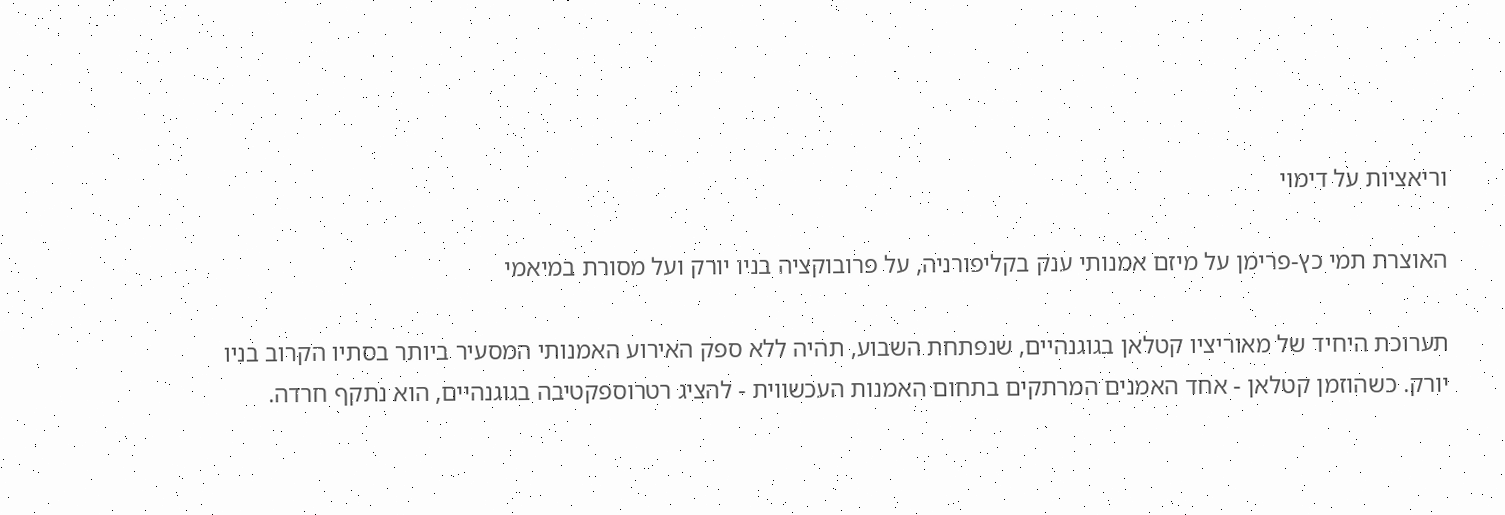וריאציות על דימוי

האוצרת תמי כץ-פרימן על מיזם אמנותי ענק בקליפורניה, על פרובוקציה בניו יורק ועל מסורת במיאמי

תערוכת היחיד של מאוריציו קטלאן בגוגנהיים, שנפתחת השבוע, תהיה ללא ספק האירוע האמנותי המסעיר ביותר בסתיו הקרוב בניו יורק. כשהוזמן קטלאן - אחד האמנים המרתקים בתחום האמנות העכשווית - להציג רטרוספקטיבה בגוגנהיים, הוא נתקף חרדה.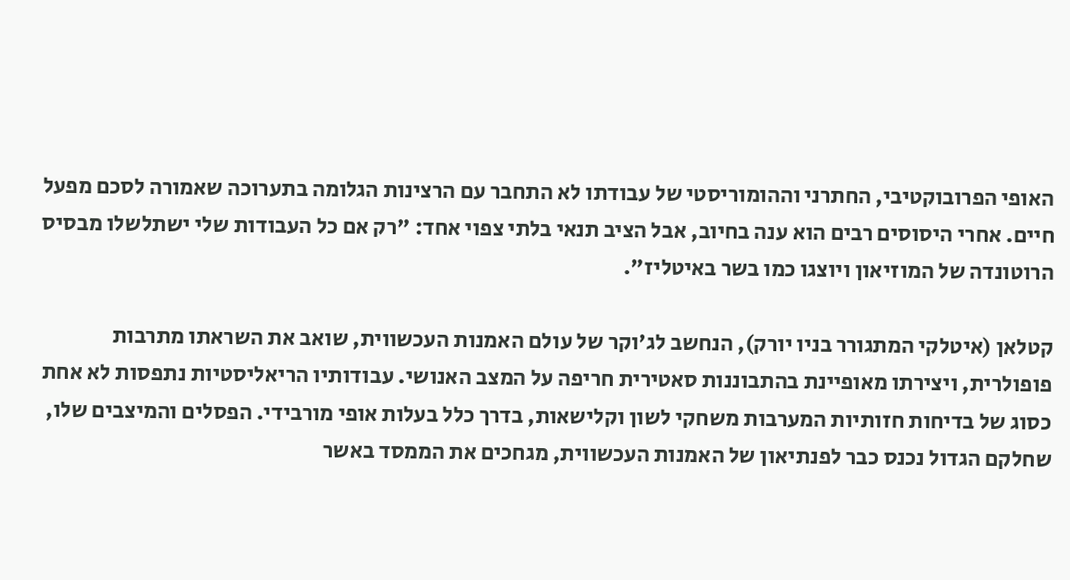האופי הפרובוקטיבי, החתרני וההומוריסטי של עבודתו לא התחבר עם הרצינות הגלומה בתערוכה שאמורה לסכם מפעל חיים. אחרי היסוסים רבים הוא ענה בחיוב, אבל הציב תנאי בלתי צפוי אחד: "רק אם כל העבודות שלי ישתלשלו מבסיס הרוטונדה של המוזיאון ויוצגו כמו בשר באיטליז".

קטלאן (איטלקי המתגורר בניו יורק), הנחשב לג'וקר של עולם האמנות העכשווית, שואב את השראתו מתרבות פופולרית, ויצירתו מאופיינת בהתבוננות סאטירית חריפה על המצב האנושי. עבודותיו הריאליסטיות נתפסות לא אחת כסוג של בדיחות חזותיות המערבות משחקי לשון וקלישאות, בדרך כלל בעלות אופי מורבידי. הפסלים והמיצבים שלו, שחלקם הגדול נכנס כבר לפנתיאון של האמנות העכשווית, מגחכים את הממסד באשר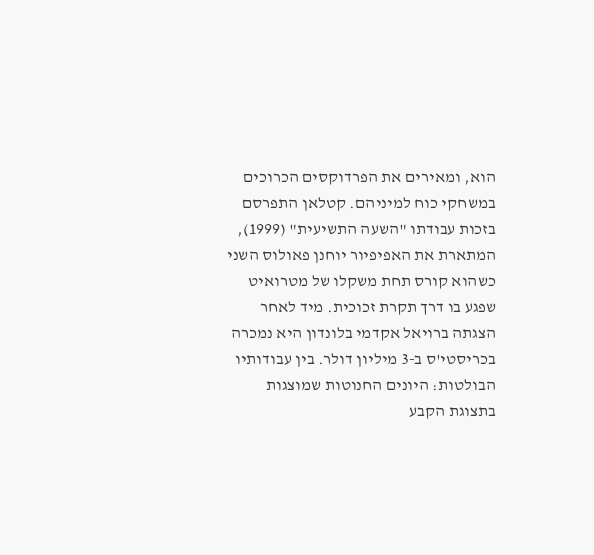הוא, ומאירים את הפרדוקסים הכרוכים במשחקי כוח למיניהם. קטלאן התפרסם בזכות עבודתו "השעה התשיעית" (1999), המתארת את האפיפיור יוחנן פאולוס השני כשהוא קורס תחת משקלו של מטרואיט שפגע בו דרך תקרת זכוכית. מיד לאחר הצגתה ברויאל אקדמי בלונדון היא נמכרה בכריסטי'ס ב-3 מיליון דולר. בין עבודותיו הבולטות: היונים החנוטות שמוצגות בתצוגת הקבע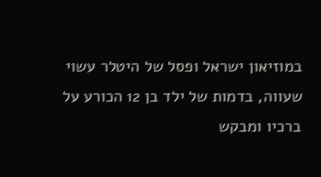במוזיאון ישראל ופסל של היטלר עשוי שעווה, בדמות של ילד בן 12 הכורע על ברכיו ומבקש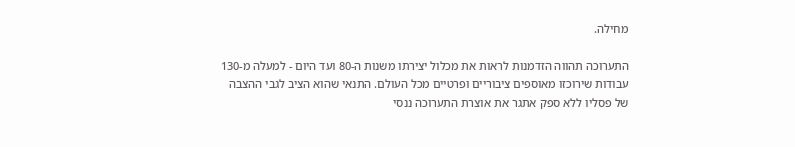מחילה.

התערוכה תהווה הזדמנות לראות את מכלול יצירתו משנות ה-80 ועד היום - למעלה מ-130 עבודות שירוכזו מאוספים ציבוריים ופרטיים מכל העולם. התנאי שהוא הציב לגבי ההצבה של פסליו ללא ספק אתגר את אוצרת התערוכה ננסי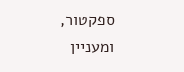ספקטור, ומעניין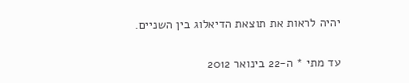יהיה לראות את תוצאת הדיאלוג בין השניים.

עד מתי * ה-22 בינואר 2012